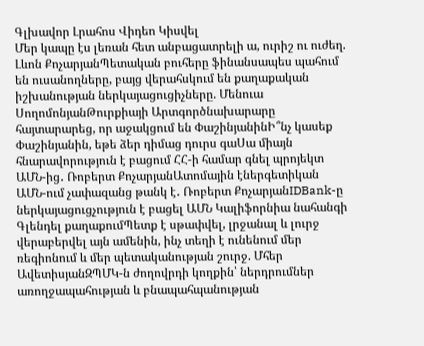Գլխավոր Լրահոս Վիդեո Կիսվել
Մեր կապը էս լեռան հետ անբացատրելի ա, ուրիշ ու ուժեղ. Լևոն ՔոչարյանՊետական բուհերը ֆինանսապես պահում են ուսանողները, բայց վերահսկում են քաղաքական իշխանության ներկայացուցիչները. Մենուա ՍողոմոնյանԹուրքիայի Արտգործնախարարը հայտարարեց, որ աջակցում են ՓաշինյանինԻ՞նչ կասեք Փաշինյանին, եթե ձեր դիմաց դուրս գաՍա միայն հնարավորություն է բացում ՀՀ-ի համար գնել պրոյեկտ ԱՄՆ-ից․ Ռոբերտ ՔոչարյանԱտոմային էներգետիկան ԱՄՆ-ում չափազանց թանկ է․ Ռոբերտ ՔոչարյանIDBank-ը ներկայացուցչություն է բացել ԱՄՆ Կալիֆորնիա նահանգի Գլենդել քաղաքումՊետք է սթափվել, լրջանալ և լուրջ վերաբերվել այն ամենին, ինչ տեղի է ունենում մեր ռեգիոնում և մեր պետականության շուրջ. Մհեր ԱվետիսյանԶՊՄԿ-ն ժողովրդի կողքին՝ ներդրումներ առողջապահության և բնապահպանության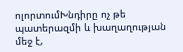ոլորտումԽնդիրը ոչ թե պատերազմի և խաղաղության մեջ է,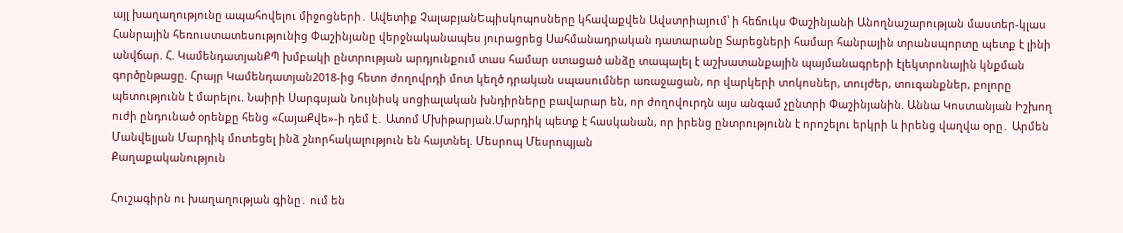այլ խաղաղությունը ապահովելու միջոցների․ Ավետիք ՉալաբյանԵպիսկոպոսները կհավաքվեն Ավստրիայում՝ ի հեճուկս Փաշինյանի Անողնաշարության մաստեր-կլաս Հանրային հեռուստատեսությունից Փաշինյանը վերջնականապես յուրացրեց Սահմանադրական դատարանը Տարեցների համար հանրային տրանսպորտը պետք է լինի անվճար. Հ. ԿամենդատյանՔՊ խմբակի ընտրության արդյունքում տաս համար ստացած անձը տապալել է աշխատանքային պայմանագրերի էլեկտրոնային կնքման գործընթացը. Հրայր Կամենդատյան2018-ից հետո ժողովրդի մոտ կեղծ դրական սպասումներ առաջացան, որ վարկերի տոկոսներ, տույժեր, տուգանքներ, բոլորը պետությունն է մարելու. Նաիրի Սարգսյան Նույնիսկ սոցիալական խնդիրները բավարար են, որ ժողովուրդն այս անգամ չընտրի Փաշինյանին. Աննա Կոստանյան Իշխող ուժի ընդունած օրենքը հենց «ՀայաՔվե»-ի դեմ է․ Ատոմ Մխիթարյան.Մարդիկ պետք է հասկանան, որ իրենց ընտրությունն է որոշելու երկրի և իրենց վաղվա օրը․ Արմեն Մանվելյան Մարդիկ մոտեցել ինձ շնորհակալություն են հայտնել. Մեսրոպ Մեսրոպյան
Քաղաքականություն

Հուշագիրն ու խաղաղության գինը․ ում են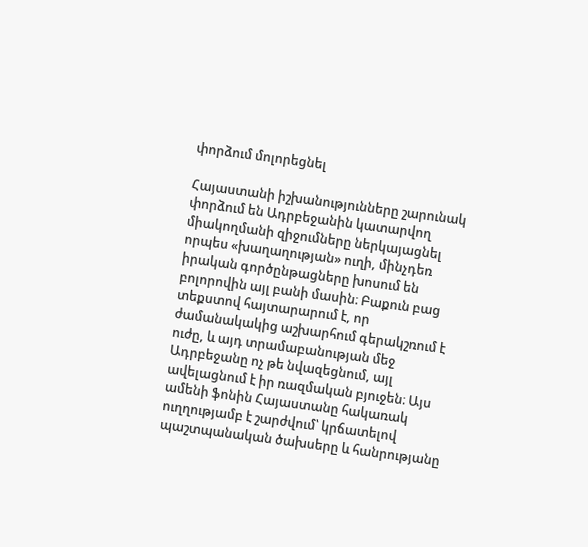փորձում մոլորեցնել

Հայաստանի իշխանությունները շարունակ փորձում են Ադրբեջանին կատարվող միակողմանի զիջումները ներկայացնել որպես «խաղաղության» ուղի, մինչդեռ իրական գործընթացները խոսում են բոլորովին այլ բանի մասին։ Բաքուն բաց տեքստով հայտարարում է, որ ժամանակակից աշխարհում գերակշռում է ուժը, և այդ տրամաբանության մեջ Ադրբեջանը ոչ թե նվազեցնում, այլ ավելացնում է իր ռազմական բյուջեն։ Այս ամենի ֆոնին Հայաստանը հակառակ ուղղությամբ է շարժվում՝ կրճատելով պաշտպանական ծախսերը և հանրությանը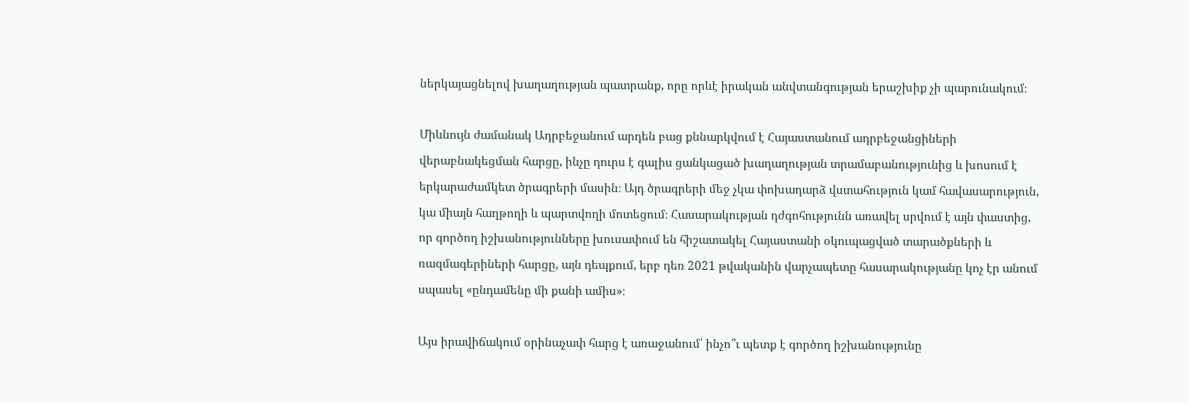ներկայացնելով խաղաղության պատրանք, որը որևէ իրական անվտանգության երաշխիք չի պարունակում։

Միևնույն ժամանակ Ադրբեջանում արդեն բաց քննարկվում է Հայաստանում ադրբեջանցիների վերաբնակեցման հարցը, ինչը դուրս է գալիս ցանկացած խաղաղության տրամաբանությունից և խոսում է երկարաժամկետ ծրագրերի մասին։ Այդ ծրագրերի մեջ չկա փոխադարձ վստահություն կամ հավասարություն, կա միայն հաղթողի և պարտվողի մոտեցում։ Հասարակության դժգոհությունն առավել սրվում է այն փաստից, որ գործող իշխանությունները խուսափում են հիշատակել Հայաստանի օկուպացված տարածքների և ռազմագերիների հարցը, այն դեպքում, երբ դեռ 2021 թվականին վարչապետը հասարակությանը կոչ էր անում սպասել «ընդամենը մի քանի ամիս»։

Այս իրավիճակում օրինաչափ հարց է առաջանում՝ ինչո՞ւ պետք է գործող իշխանությունը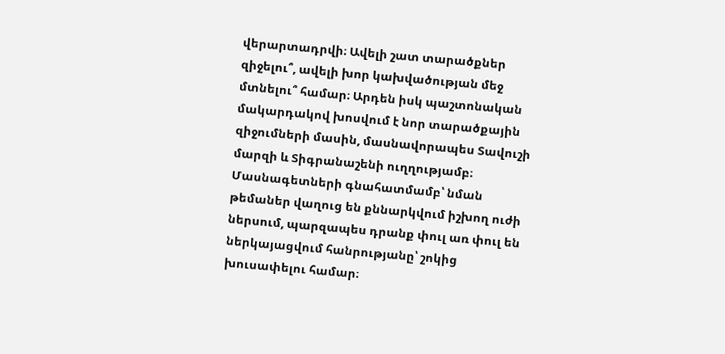վերարտադրվի։ Ավելի շատ տարածքներ զիջելու՞, ավելի խոր կախվածության մեջ մտնելու՞ համար։ Արդեն իսկ պաշտոնական մակարդակով խոսվում է նոր տարածքային զիջումների մասին, մասնավորապես Տավուշի մարզի և Տիգրանաշենի ուղղությամբ։ Մասնագետների գնահատմամբ՝ նման թեմաներ վաղուց են քննարկվում իշխող ուժի ներսում, պարզապես դրանք փուլ առ փուլ են ներկայացվում հանրությանը՝ շոկից խուսափելու համար։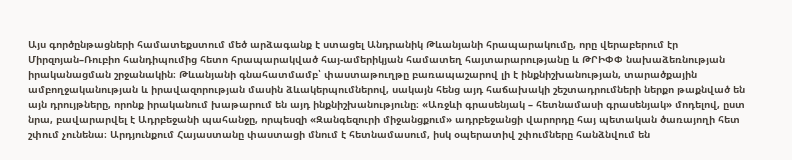Այս գործընթացների համատեքստում մեծ արձագանք է ստացել Անդրանիկ Թևանյանի հրապարակումը, որը վերաբերում էր Միրզոյան–Ռուբիո հանդիպումից հետո հրապարակված հայ-ամերիկյան համատեղ հայտարարությանը և ԹՐԻՓՓ նախաձեռնության իրականացման շրջանակին։ Թևանյանի գնահատմամբ՝ փաստաթուղթը բառապաշարով լի է ինքնիշխանության, տարածքային ամբողջականության և իրավազորության մասին ձևակերպումներով, սակայն հենց այդ հաճախակի շեշտադրումների ներքո թաքնված են այն դրույթները, որոնք իրականում խաթարում են այդ ինքնիշխանությունը։ «Առջևի գրասենյակ – հետնամասի գրասենյակ» մոդելով, ըստ նրա, բավարարվել է Ադրբեջանի պահանջը, որպեսզի «Զանգեզուրի միջանցքում» ադրբեջանցի վարորդը հայ պետական ծառայողի հետ շփում չունենա։ Արդյունքում Հայաստանը փաստացի մնում է հետնամասում, իսկ օպերատիվ շփումները հանձնվում են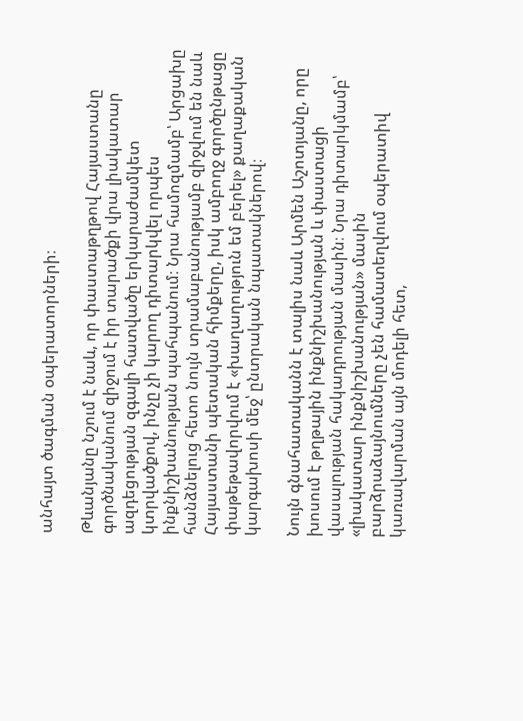անհայտ ծագման օպերատորների։

Թևանյանը նշում է նաև, որ փաստաթղթով Հայաստանը գործնականում զիջում է իր տարածքի վրա լիակատար ազդեցության զգալի հատվածը երկարաժամկետ կտրվածքով, ինչը չի կարող դիտարկվել որպես ինքնիշխանության պահպանում։ Նրա համոզմամբ՝ Արցախը հանձնելուց հետո նույն տրամաբանությամբ զիջվում են նաև Հայաստանի պետական հիմքերը, իսկ ամբողջ գործընթացը փաթեթավորվում է «խաղաղություն եմ բերել» քաղաքական կարգախոսի մեջ՝ ընտրական նպատակներով։

Նույն գնահատականն է տալիս նաև Արմեն Աշոտյանը, որը խոսում է թղթային ինքնիշխանության և փաստացի վասալության հակադրության մասին։ Նրա դիտարկմամբ՝ «լիակատար ինքնիշխանության» մասին բարձրաձայնումները չեն համատեղվում օպերատիվ կառավարման այն մոդելի հետ,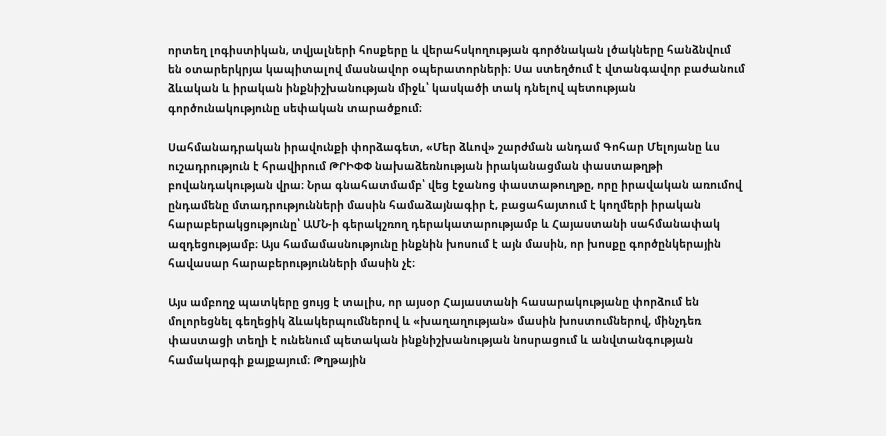որտեղ լոգիստիկան, տվյալների հոսքերը և վերահսկողության գործնական լծակները հանձնվում են օտարերկրյա կապիտալով մասնավոր օպերատորների։ Սա ստեղծում է վտանգավոր բաժանում ձևական և իրական ինքնիշխանության միջև՝ կասկածի տակ դնելով պետության գործունակությունը սեփական տարածքում։

Սահմանադրական իրավունքի փորձագետ, «Մեր ձևով» շարժման անդամ Գոհար Մելոյանը ևս ուշադրություն է հրավիրում ԹՐԻՓՓ նախաձեռնության իրականացման փաստաթղթի բովանդակության վրա։ Նրա գնահատմամբ՝ վեց էջանոց փաստաթուղթը, որը իրավական առումով ընդամենը մտադրությունների մասին համաձայնագիր է, բացահայտում է կողմերի իրական հարաբերակցությունը՝ ԱՄՆ-ի գերակշռող դերակատարությամբ և Հայաստանի սահմանափակ ազդեցությամբ։ Այս համամասնությունը ինքնին խոսում է այն մասին, որ խոսքը գործընկերային հավասար հարաբերությունների մասին չէ։

Այս ամբողջ պատկերը ցույց է տալիս, որ այսօր Հայաստանի հասարակությանը փորձում են մոլորեցնել գեղեցիկ ձևակերպումներով և «խաղաղության» մասին խոստումներով, մինչդեռ փաստացի տեղի է ունենում պետական ինքնիշխանության նոսրացում և անվտանգության համակարգի քայքայում։ Թղթային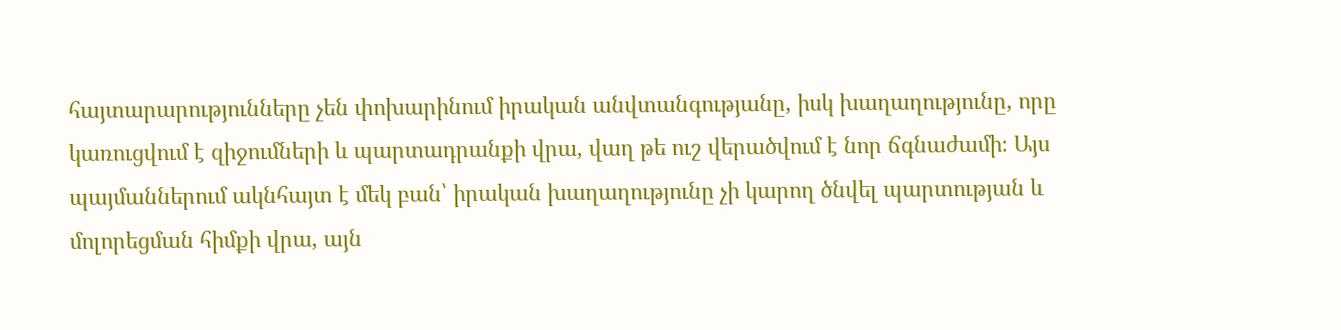հայտարարությունները չեն փոխարինում իրական անվտանգությանը, իսկ խաղաղությունը, որը կառուցվում է զիջումների և պարտադրանքի վրա, վաղ թե ուշ վերածվում է նոր ճգնաժամի։ Այս պայմաններում ակնհայտ է մեկ բան՝ իրական խաղաղությունը չի կարող ծնվել պարտության և մոլորեցման հիմքի վրա, այն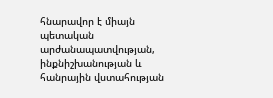հնարավոր է միայն պետական արժանապատվության, ինքնիշխանության և հանրային վստահության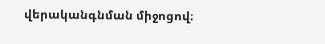վերականգնման միջոցով։